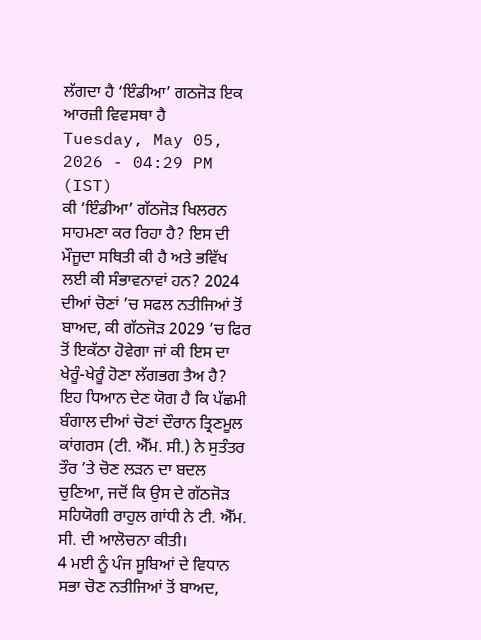ਲੱਗਦਾ ਹੈ ‘ਇੰਡੀਆ’ ਗਠਜੋੜ ਇਕ ਆਰਜ਼ੀ ਵਿਵਸਥਾ ਹੈ
Tuesday, May 05, 2026 - 04:29 PM (IST)
ਕੀ ‘ਇੰਡੀਆ’ ਗੱਠਜੋੜ ਖਿਲਰਨ ਸਾਹਮਣਾ ਕਰ ਰਿਹਾ ਹੈ? ਇਸ ਦੀ ਮੌਜੂਦਾ ਸਥਿਤੀ ਕੀ ਹੈ ਅਤੇ ਭਵਿੱਖ ਲਈ ਕੀ ਸੰਭਾਵਨਾਵਾਂ ਹਨ? 2024 ਦੀਆਂ ਚੋਣਾਂ ’ਚ ਸਫਲ ਨਤੀਜਿਆਂ ਤੋਂ ਬਾਅਦ, ਕੀ ਗੱਠਜੋੜ 2029 ’ਚ ਫਿਰ ਤੋਂ ਇਕੱਠਾ ਹੋਵੇਗਾ ਜਾਂ ਕੀ ਇਸ ਦਾ ਖੇਰੂੰ-ਖੇਰੂੰ ਹੋਣਾ ਲੱਗਭਗ ਤੈਅ ਹੈ?
ਇਹ ਧਿਆਨ ਦੇਣ ਯੋਗ ਹੈ ਕਿ ਪੱਛਮੀ ਬੰਗਾਲ ਦੀਆਂ ਚੋਣਾਂ ਦੌਰਾਨ ਤ੍ਰਿਣਮੂਲ ਕਾਂਗਰਸ (ਟੀ. ਐੱਮ. ਸੀ.) ਨੇ ਸੁਤੰਤਰ ਤੌਰ ’ਤੇ ਚੋਣ ਲੜਨ ਦਾ ਬਦਲ ਚੁਣਿਆ, ਜਦੋਂ ਕਿ ਉਸ ਦੇ ਗੱਠਜੋੜ ਸਹਿਯੋਗੀ ਰਾਹੁਲ ਗਾਂਧੀ ਨੇ ਟੀ. ਐੱਮ. ਸੀ. ਦੀ ਆਲੋਚਨਾ ਕੀਤੀ।
4 ਮਈ ਨੂੰ ਪੰਜ ਸੂਬਿਆਂ ਦੇ ਵਿਧਾਨ ਸਭਾ ਚੋਣ ਨਤੀਜਿਆਂ ਤੋਂ ਬਾਅਦ,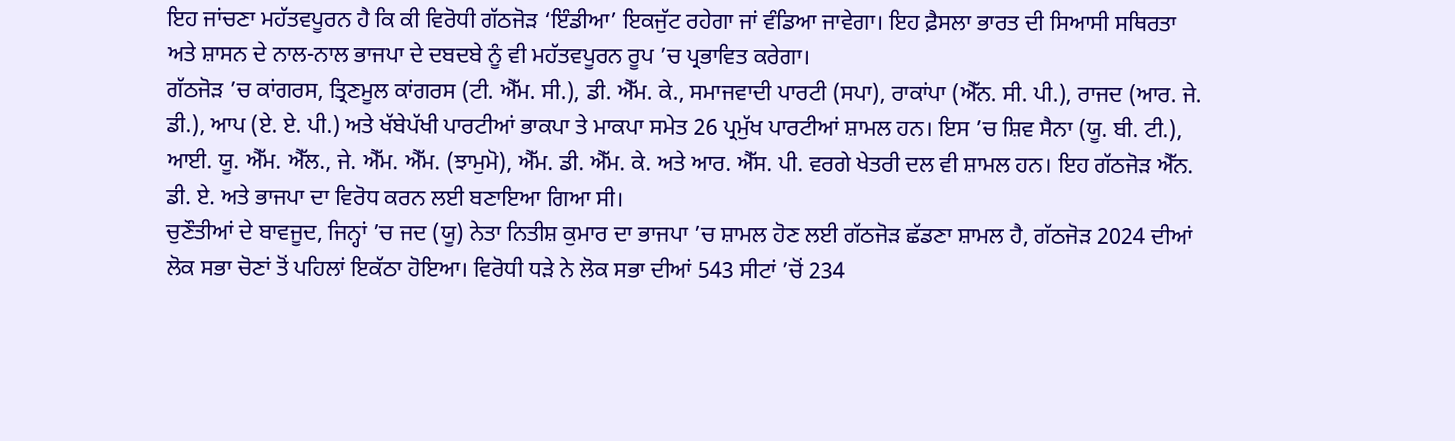ਇਹ ਜਾਂਚਣਾ ਮਹੱਤਵਪੂਰਨ ਹੈ ਕਿ ਕੀ ਵਿਰੋਧੀ ਗੱਠਜੋੜ ‘ਇੰਡੀਆ’ ਇਕਜੁੱਟ ਰਹੇਗਾ ਜਾਂ ਵੰਡਿਆ ਜਾਵੇਗਾ। ਇਹ ਫ਼ੈਸਲਾ ਭਾਰਤ ਦੀ ਸਿਆਸੀ ਸਥਿਰਤਾ ਅਤੇ ਸ਼ਾਸਨ ਦੇ ਨਾਲ-ਨਾਲ ਭਾਜਪਾ ਦੇ ਦਬਦਬੇ ਨੂੰ ਵੀ ਮਹੱਤਵਪੂਰਨ ਰੂਪ ’ਚ ਪ੍ਰਭਾਵਿਤ ਕਰੇਗਾ।
ਗੱਠਜੋੜ ’ਚ ਕਾਂਗਰਸ, ਤ੍ਰਿਣਮੂਲ ਕਾਂਗਰਸ (ਟੀ. ਐੱਮ. ਸੀ.), ਡੀ. ਐੱਮ. ਕੇ., ਸਮਾਜਵਾਦੀ ਪਾਰਟੀ (ਸਪਾ), ਰਾਕਾਂਪਾ (ਐੱਨ. ਸੀ. ਪੀ.), ਰਾਜਦ (ਆਰ. ਜੇ. ਡੀ.), ਆਪ (ਏ. ਏ. ਪੀ.) ਅਤੇ ਖੱਬੇਪੱਖੀ ਪਾਰਟੀਆਂ ਭਾਕਪਾ ਤੇ ਮਾਕਪਾ ਸਮੇਤ 26 ਪ੍ਰਮੁੱਖ ਪਾਰਟੀਆਂ ਸ਼ਾਮਲ ਹਨ। ਇਸ ’ਚ ਸ਼ਿਵ ਸੈਨਾ (ਯੂ. ਬੀ. ਟੀ.), ਆਈ. ਯੂ. ਐੱਮ. ਐੱਲ., ਜੇ. ਐੱਮ. ਐੱਮ. (ਝਾਮੁਮੋ), ਐੱਮ. ਡੀ. ਐੱਮ. ਕੇ. ਅਤੇ ਆਰ. ਐੱਸ. ਪੀ. ਵਰਗੇ ਖੇਤਰੀ ਦਲ ਵੀ ਸ਼ਾਮਲ ਹਨ। ਇਹ ਗੱਠਜੋੜ ਐੱਨ. ਡੀ. ਏ. ਅਤੇ ਭਾਜਪਾ ਦਾ ਵਿਰੋਧ ਕਰਨ ਲਈ ਬਣਾਇਆ ਗਿਆ ਸੀ।
ਚੁਣੌਤੀਆਂ ਦੇ ਬਾਵਜੂਦ, ਜਿਨ੍ਹਾਂ ’ਚ ਜਦ (ਯੂ) ਨੇਤਾ ਨਿਤੀਸ਼ ਕੁਮਾਰ ਦਾ ਭਾਜਪਾ ’ਚ ਸ਼ਾਮਲ ਹੋਣ ਲਈ ਗੱਠਜੋੜ ਛੱਡਣਾ ਸ਼ਾਮਲ ਹੈ, ਗੱਠਜੋੜ 2024 ਦੀਆਂ ਲੋਕ ਸਭਾ ਚੋਣਾਂ ਤੋਂ ਪਹਿਲਾਂ ਇਕੱਠਾ ਹੋਇਆ। ਵਿਰੋਧੀ ਧੜੇ ਨੇ ਲੋਕ ਸਭਾ ਦੀਆਂ 543 ਸੀਟਾਂ ’ਚੋਂ 234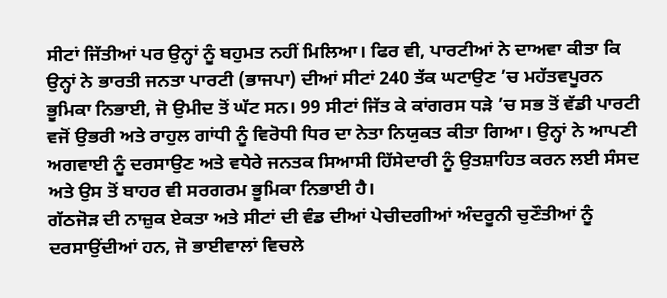ਸੀਟਾਂ ਜਿੱਤੀਆਂ ਪਰ ਉਨ੍ਹਾਂ ਨੂੰ ਬਹੁਮਤ ਨਹੀਂ ਮਿਲਿਆ। ਫਿਰ ਵੀ, ਪਾਰਟੀਆਂ ਨੇ ਦਾਅਵਾ ਕੀਤਾ ਕਿ ਉਨ੍ਹਾਂ ਨੇ ਭਾਰਤੀ ਜਨਤਾ ਪਾਰਟੀ (ਭਾਜਪਾ) ਦੀਆਂ ਸੀਟਾਂ 240 ਤੱਕ ਘਟਾਉਣ ’ਚ ਮਹੱਤਵਪੂਰਨ ਭੂਮਿਕਾ ਨਿਭਾਈ, ਜੋ ਉਮੀਦ ਤੋਂ ਘੱਟ ਸਨ। 99 ਸੀਟਾਂ ਜਿੱਤ ਕੇ ਕਾਂਗਰਸ ਧੜੇ ’ਚ ਸਭ ਤੋਂ ਵੱਡੀ ਪਾਰਟੀ ਵਜੋਂ ਉਭਰੀ ਅਤੇ ਰਾਹੁਲ ਗਾਂਧੀ ਨੂੰ ਵਿਰੋਧੀ ਧਿਰ ਦਾ ਨੇਤਾ ਨਿਯੁਕਤ ਕੀਤਾ ਗਿਆ। ਉਨ੍ਹਾਂ ਨੇ ਆਪਣੀ ਅਗਵਾਈ ਨੂੰ ਦਰਸਾਉਣ ਅਤੇ ਵਧੇਰੇ ਜਨਤਕ ਸਿਆਸੀ ਹਿੱਸੇਦਾਰੀ ਨੂੰ ਉਤਸ਼ਾਹਿਤ ਕਰਨ ਲਈ ਸੰਸਦ ਅਤੇ ਉਸ ਤੋਂ ਬਾਹਰ ਵੀ ਸਰਗਰਮ ਭੂਮਿਕਾ ਨਿਭਾਈ ਹੈ।
ਗੱਠਜੋੜ ਦੀ ਨਾਜ਼ੁਕ ਏਕਤਾ ਅਤੇ ਸੀਟਾਂ ਦੀ ਵੰਡ ਦੀਆਂ ਪੇਚੀਦਗੀਆਂ ਅੰਦਰੂਨੀ ਚੁਣੌਤੀਆਂ ਨੂੰ ਦਰਸਾਉਂਦੀਆਂ ਹਨ, ਜੋ ਭਾਈਵਾਲਾਂ ਵਿਚਲੇ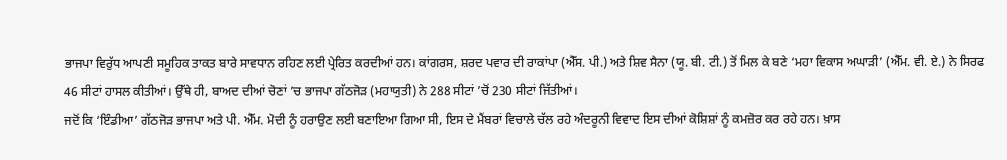ਭਾਜਪਾ ਵਿਰੁੱਧ ਆਪਣੀ ਸਮੂਹਿਕ ਤਾਕਤ ਬਾਰੇ ਸਾਵਧਾਨ ਰਹਿਣ ਲਈ ਪ੍ਰੇਰਿਤ ਕਰਦੀਆਂ ਹਨ। ਕਾਂਗਰਸ, ਸ਼ਰਦ ਪਵਾਰ ਦੀ ਰਾਕਾਂਪਾ (ਐੱਸ. ਪੀ.) ਅਤੇ ਸ਼ਿਵ ਸੈਨਾ (ਯੂ. ਬੀ. ਟੀ.) ਤੋਂ ਮਿਲ ਕੇ ਬਣੇ ‘ਮਹਾ ਵਿਕਾਸ ਅਘਾੜੀ’ (ਐੱਮ. ਵੀ. ਏ.) ਨੇ ਸਿਰਫ 46 ਸੀਟਾਂ ਹਾਸਲ ਕੀਤੀਆਂ। ਉੱਥੇ ਹੀ, ਬਾਅਦ ਦੀਆਂ ਚੋਣਾਂ ’ਚ ਭਾਜਪਾ ਗੱਠਜੋੜ (ਮਹਾਯੁਤੀ) ਨੇ 288 ਸੀਟਾਂ ’ਚੋਂ 230 ਸੀਟਾਂ ਜਿੱਤੀਆਂ।
ਜਦੋਂ ਕਿ ‘ਇੰਡੀਆ’ ਗੱਠਜੋੜ ਭਾਜਪਾ ਅਤੇ ਪੀ. ਐੱਮ. ਮੋਦੀ ਨੂੰ ਹਰਾਉਣ ਲਈ ਬਣਾਇਆ ਗਿਆ ਸੀ, ਇਸ ਦੇ ਮੈਂਬਰਾਂ ਵਿਚਾਲੇ ਚੱਲ ਰਹੇ ਅੰਦਰੂਨੀ ਵਿਵਾਦ ਇਸ ਦੀਆਂ ਕੋਸ਼ਿਸ਼ਾਂ ਨੂੰ ਕਮਜ਼ੋਰ ਕਰ ਰਹੇ ਹਨ। ਖ਼ਾਸ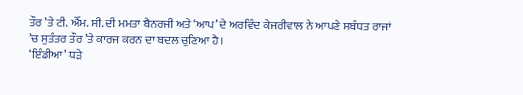ਤੌਰ ’ਤੇ ਟੀ. ਐੱਮ. ਸੀ. ਦੀ ਮਮਤਾ ਬੈਨਰਜੀ ਅਤੇ ‘ਆਪ’ ਦੇ ਅਰਵਿੰਦ ਕੇਜਰੀਵਾਲ ਨੇ ਆਪਣੇ ਸਬੰਧਤ ਰਾਜਾਂ ’ਚ ਸੁਤੰਤਰ ਤੌਰ ’ਤੇ ਕਾਰਜ ਕਰਨ ਦਾ ਬਦਲ ਚੁਣਿਆ ਹੈ।
‘ਇੰਡੀਆ’ ਧੜੇ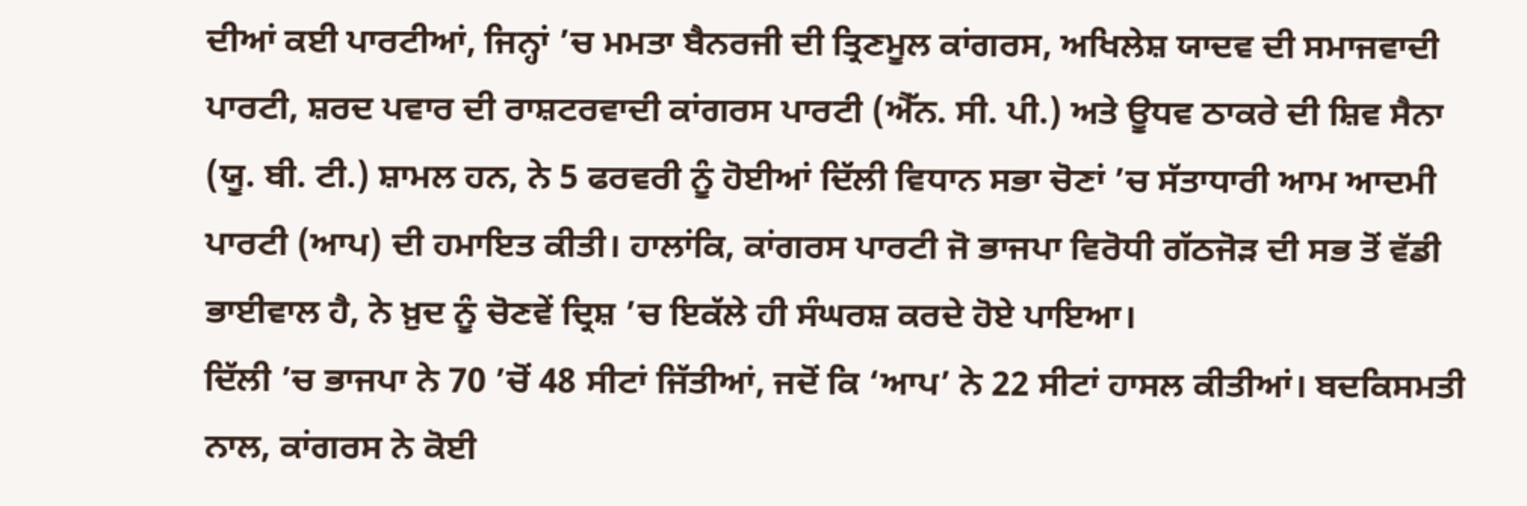ਦੀਆਂ ਕਈ ਪਾਰਟੀਆਂ, ਜਿਨ੍ਹਾਂ ’ਚ ਮਮਤਾ ਬੈਨਰਜੀ ਦੀ ਤ੍ਰਿਣਮੂਲ ਕਾਂਗਰਸ, ਅਖਿਲੇਸ਼ ਯਾਦਵ ਦੀ ਸਮਾਜਵਾਦੀ ਪਾਰਟੀ, ਸ਼ਰਦ ਪਵਾਰ ਦੀ ਰਾਸ਼ਟਰਵਾਦੀ ਕਾਂਗਰਸ ਪਾਰਟੀ (ਐੱਨ. ਸੀ. ਪੀ.) ਅਤੇ ਊਧਵ ਠਾਕਰੇ ਦੀ ਸ਼ਿਵ ਸੈਨਾ (ਯੂ. ਬੀ. ਟੀ.) ਸ਼ਾਮਲ ਹਨ, ਨੇ 5 ਫਰਵਰੀ ਨੂੰ ਹੋਈਆਂ ਦਿੱਲੀ ਵਿਧਾਨ ਸਭਾ ਚੋਣਾਂ ’ਚ ਸੱਤਾਧਾਰੀ ਆਮ ਆਦਮੀ ਪਾਰਟੀ (ਆਪ) ਦੀ ਹਮਾਇਤ ਕੀਤੀ। ਹਾਲਾਂਕਿ, ਕਾਂਗਰਸ ਪਾਰਟੀ ਜੋ ਭਾਜਪਾ ਵਿਰੋਧੀ ਗੱਠਜੋੜ ਦੀ ਸਭ ਤੋਂ ਵੱਡੀ ਭਾਈਵਾਲ ਹੈ, ਨੇ ਖ਼ੁਦ ਨੂੰ ਚੋਣਵੇਂ ਦ੍ਰਿਸ਼ ’ਚ ਇਕੱਲੇ ਹੀ ਸੰਘਰਸ਼ ਕਰਦੇ ਹੋਏ ਪਾਇਆ।
ਦਿੱਲੀ ’ਚ ਭਾਜਪਾ ਨੇ 70 ’ਚੋਂ 48 ਸੀਟਾਂ ਜਿੱਤੀਆਂ, ਜਦੋਂ ਕਿ ‘ਆਪ’ ਨੇ 22 ਸੀਟਾਂ ਹਾਸਲ ਕੀਤੀਆਂ। ਬਦਕਿਸਮਤੀ ਨਾਲ, ਕਾਂਗਰਸ ਨੇ ਕੋਈ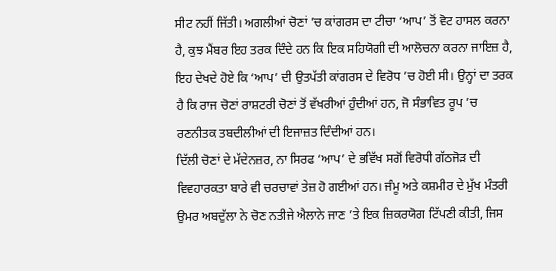ਸੀਟ ਨਹੀਂ ਜਿੱਤੀ। ਅਗਲੀਆਂ ਚੋਣਾਂ ’ਚ ਕਾਂਗਰਸ ਦਾ ਟੀਚਾ ‘ਆਪ’ ਤੋਂ ਵੋਟ ਹਾਸਲ ਕਰਨਾ ਹੈ, ਕੁਝ ਮੈਂਬਰ ਇਹ ਤਰਕ ਦਿੰਦੇ ਹਨ ਕਿ ਇਕ ਸਹਿਯੋਗੀ ਦੀ ਆਲੋਚਨਾ ਕਰਨਾ ਜਾਇਜ਼ ਹੈ, ਇਹ ਦੇਖਦੇ ਹੋਏ ਕਿ ‘ਆਪ’ ਦੀ ਉਤਪੱਤੀ ਕਾਂਗਰਸ ਦੇ ਵਿਰੋਧ ’ਚ ਹੋਈ ਸੀ। ਉਨ੍ਹਾਂ ਦਾ ਤਰਕ ਹੈ ਕਿ ਰਾਜ ਚੋਣਾਂ ਰਾਸ਼ਟਰੀ ਚੋਣਾਂ ਤੋਂ ਵੱਖਰੀਆਂ ਹੁੰਦੀਆਂ ਹਨ, ਜੋ ਸੰਭਾਵਿਤ ਰੂਪ ’ਚ ਰਣਨੀਤਕ ਤਬਦੀਲੀਆਂ ਦੀ ਇਜਾਜ਼ਤ ਦਿੰਦੀਆਂ ਹਨ।
ਦਿੱਲੀ ਚੋਣਾਂ ਦੇ ਮੱਦੇਨਜ਼ਰ, ਨਾ ਸਿਰਫ ‘ਆਪ’ ਦੇ ਭਵਿੱਖ ਸਗੋਂ ਵਿਰੋਧੀ ਗੱਠਜੋੜ ਦੀ ਵਿਵਹਾਰਕਤਾ ਬਾਰੇ ਵੀ ਚਰਚਾਵਾਂ ਤੇਜ਼ ਹੋ ਗਈਆਂ ਹਨ। ਜੰਮੂ ਅਤੇ ਕਸ਼ਮੀਰ ਦੇ ਮੁੱਖ ਮੰਤਰੀ ਉਮਰ ਅਬਦੁੱਲਾ ਨੇ ਚੋਣ ਨਤੀਜੇ ਐਲਾਨੇ ਜਾਣ ’ਤੇ ਇਕ ਜ਼ਿਕਰਯੋਗ ਟਿੱਪਣੀ ਕੀਤੀ, ਜਿਸ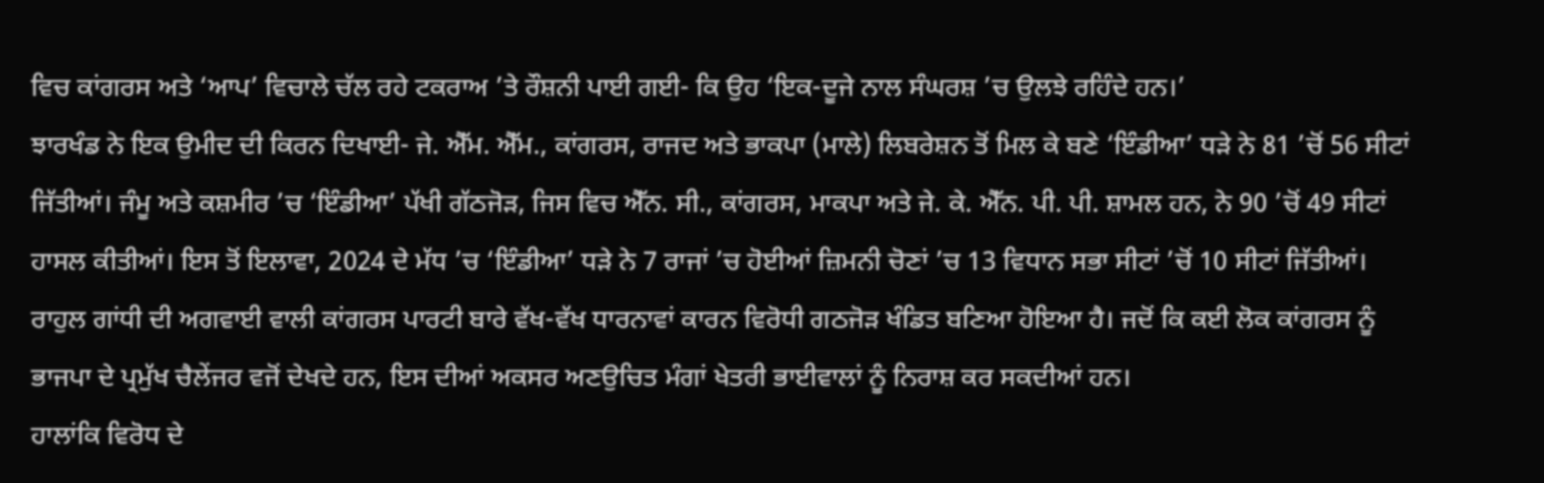ਵਿਚ ਕਾਂਗਰਸ ਅਤੇ ‘ਆਪ’ ਵਿਚਾਲੇ ਚੱਲ ਰਹੇ ਟਕਰਾਅ ’ਤੇ ਰੌਸ਼ਨੀ ਪਾਈ ਗਈ- ਕਿ ਉਹ ‘ਇਕ-ਦੂਜੇ ਨਾਲ ਸੰਘਰਸ਼ ’ਚ ਉਲਝੇ ਰਹਿੰਦੇ ਹਨ।’
ਝਾਰਖੰਡ ਨੇ ਇਕ ਉਮੀਦ ਦੀ ਕਿਰਨ ਦਿਖਾਈ- ਜੇ. ਐੱਮ. ਐੱਮ., ਕਾਂਗਰਸ, ਰਾਜਦ ਅਤੇ ਭਾਕਪਾ (ਮਾਲੇ) ਲਿਬਰੇਸ਼ਨ ਤੋਂ ਮਿਲ ਕੇ ਬਣੇ ‘ਇੰਡੀਆ’ ਧੜੇ ਨੇ 81 ’ਚੋਂ 56 ਸੀਟਾਂ ਜਿੱਤੀਆਂ। ਜੰਮੂ ਅਤੇ ਕਸ਼ਮੀਰ ’ਚ ‘ਇੰਡੀਆ’ ਪੱਖੀ ਗੱਠਜੋੜ, ਜਿਸ ਵਿਚ ਐੱਨ. ਸੀ., ਕਾਂਗਰਸ, ਮਾਕਪਾ ਅਤੇ ਜੇ. ਕੇ. ਐੱਨ. ਪੀ. ਪੀ. ਸ਼ਾਮਲ ਹਨ, ਨੇ 90 ’ਚੋਂ 49 ਸੀਟਾਂ ਹਾਸਲ ਕੀਤੀਆਂ। ਇਸ ਤੋਂ ਇਲਾਵਾ, 2024 ਦੇ ਮੱਧ ’ਚ ‘ਇੰਡੀਆ’ ਧੜੇ ਨੇ 7 ਰਾਜਾਂ ’ਚ ਹੋਈਆਂ ਜ਼ਿਮਨੀ ਚੋਣਾਂ ’ਚ 13 ਵਿਧਾਨ ਸਭਾ ਸੀਟਾਂ ’ਚੋਂ 10 ਸੀਟਾਂ ਜਿੱਤੀਆਂ।
ਰਾਹੁਲ ਗਾਂਧੀ ਦੀ ਅਗਵਾਈ ਵਾਲੀ ਕਾਂਗਰਸ ਪਾਰਟੀ ਬਾਰੇ ਵੱਖ-ਵੱਖ ਧਾਰਨਾਵਾਂ ਕਾਰਨ ਵਿਰੋਧੀ ਗਠਜੋੜ ਖੰਡਿਤ ਬਣਿਆ ਹੋਇਆ ਹੈ। ਜਦੋਂ ਕਿ ਕਈ ਲੋਕ ਕਾਂਗਰਸ ਨੂੰ ਭਾਜਪਾ ਦੇ ਪ੍ਰਮੁੱਖ ਚੈਲੇਂਜਰ ਵਜੋਂ ਦੇਖਦੇ ਹਨ, ਇਸ ਦੀਆਂ ਅਕਸਰ ਅਣਉਚਿਤ ਮੰਗਾਂ ਖੇਤਰੀ ਭਾਈਵਾਲਾਂ ਨੂੰ ਨਿਰਾਸ਼ ਕਰ ਸਕਦੀਆਂ ਹਨ।
ਹਾਲਾਂਕਿ ਵਿਰੋਧ ਦੇ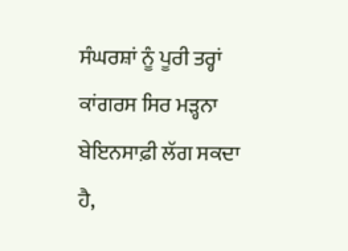ਸੰਘਰਸ਼ਾਂ ਨੂੰ ਪੂਰੀ ਤਰ੍ਹਾਂ ਕਾਂਗਰਸ ਸਿਰ ਮੜ੍ਹਨਾ ਬੇਇਨਸਾਫ਼ੀ ਲੱਗ ਸਕਦਾ ਹੈ,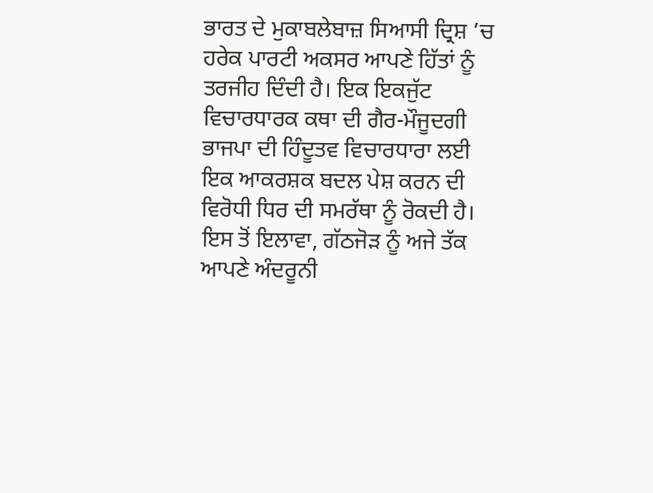ਭਾਰਤ ਦੇ ਮੁਕਾਬਲੇਬਾਜ਼ ਸਿਆਸੀ ਦ੍ਰਿਸ਼ ’ਚ ਹਰੇਕ ਪਾਰਟੀ ਅਕਸਰ ਆਪਣੇ ਹਿੱਤਾਂ ਨੂੰ ਤਰਜੀਹ ਦਿੰਦੀ ਹੈ। ਇਕ ਇਕਜੁੱਟ ਵਿਚਾਰਧਾਰਕ ਕਥਾ ਦੀ ਗੈਰ-ਮੌਜੂਦਗੀ ਭਾਜਪਾ ਦੀ ਹਿੰਦੂਤਵ ਵਿਚਾਰਧਾਰਾ ਲਈ ਇਕ ਆਕਰਸ਼ਕ ਬਦਲ ਪੇਸ਼ ਕਰਨ ਦੀ ਵਿਰੋਧੀ ਧਿਰ ਦੀ ਸਮਰੱਥਾ ਨੂੰ ਰੋਕਦੀ ਹੈ।
ਇਸ ਤੋਂ ਇਲਾਵਾ, ਗੱਠਜੋੜ ਨੂੰ ਅਜੇ ਤੱਕ ਆਪਣੇ ਅੰਦਰੂਨੀ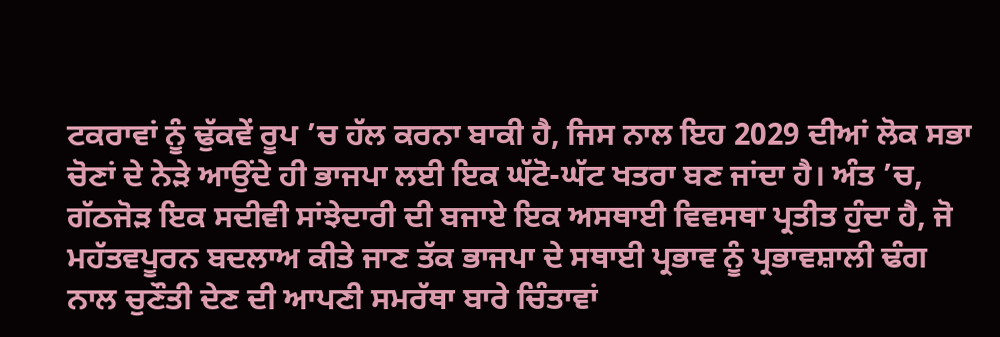ਟਕਰਾਵਾਂ ਨੂੰ ਢੁੱਕਵੇਂ ਰੂਪ ’ਚ ਹੱਲ ਕਰਨਾ ਬਾਕੀ ਹੈ, ਜਿਸ ਨਾਲ ਇਹ 2029 ਦੀਆਂ ਲੋਕ ਸਭਾ ਚੋਣਾਂ ਦੇ ਨੇੜੇ ਆਉਂਦੇ ਹੀ ਭਾਜਪਾ ਲਈ ਇਕ ਘੱਟੋ-ਘੱਟ ਖਤਰਾ ਬਣ ਜਾਂਦਾ ਹੈ। ਅੰਤ ’ਚ, ਗੱਠਜੋੜ ਇਕ ਸਦੀਵੀ ਸਾਂਝੇਦਾਰੀ ਦੀ ਬਜਾਏ ਇਕ ਅਸਥਾਈ ਵਿਵਸਥਾ ਪ੍ਰਤੀਤ ਹੁੰਦਾ ਹੈ, ਜੋ ਮਹੱਤਵਪੂਰਨ ਬਦਲਾਅ ਕੀਤੇ ਜਾਣ ਤੱਕ ਭਾਜਪਾ ਦੇ ਸਥਾਈ ਪ੍ਰਭਾਵ ਨੂੰ ਪ੍ਰਭਾਵਸ਼ਾਲੀ ਢੰਗ ਨਾਲ ਚੁਣੌਤੀ ਦੇਣ ਦੀ ਆਪਣੀ ਸਮਰੱਥਾ ਬਾਰੇ ਚਿੰਤਾਵਾਂ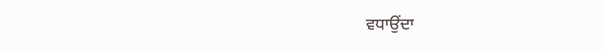ਵਧਾਉਂਦਾ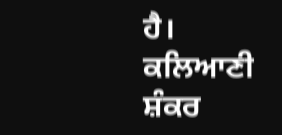ਹੈ।
ਕਲਿਆਣੀ ਸ਼ੰਕਰ